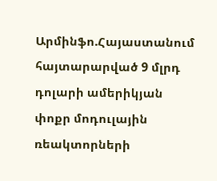Արմինֆո.Հայաստանում հայտարարված 9 մլրդ դոլարի ամերիկյան փոքր մոդուլային ռեակտորների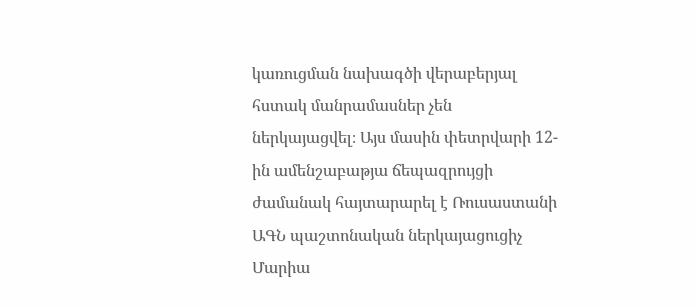կառուցման նախագծի վերաբերյալ հստակ մանրամասներ չեն ներկայացվել։ Այս մասին փետրվարի 12-ին ամենշաբաթյա ճեպազրույցի ժամանակ հայտարարել է Ռուսաստանի ԱԳՆ պաշտոնական ներկայացուցիչ Մարիա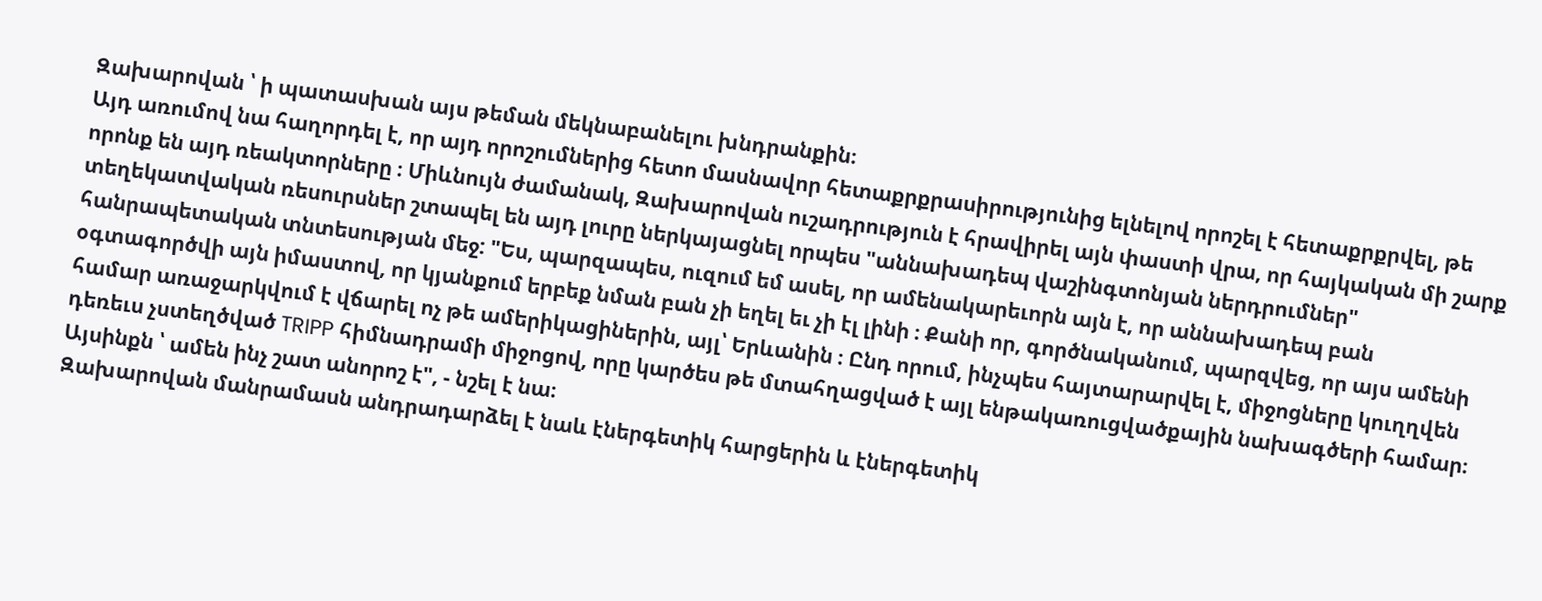Զախարովան ՝ ի պատասխան այս թեման մեկնաբանելու խնդրանքին։
Այդ առումով նա հաղորդել է, որ այդ որոշումներից հետո մասնավոր հետաքրքրասիրությունից ելնելով որոշել է հետաքրքրվել, թե որոնք են այդ ռեակտորները ։ Միևնույն ժամանակ, Զախարովան ուշադրություն է հրավիրել այն փաստի վրա, որ հայկական մի շարք տեղեկատվական ռեսուրսներ շտապել են այդ լուրը ներկայացնել որպես "աննախադեպ վաշինգտոնյան ներդրումներ" հանրապետական տնտեսության մեջ: "Ես, պարզապես, ուզում եմ ասել, որ ամենակարեւորն այն է, որ աննախադեպ բան օգտագործվի այն իմաստով, որ կյանքում երբեք նման բան չի եղել եւ չի էլ լինի ։ Քանի որ, գործնականում, պարզվեց, որ այս ամենի համար առաջարկվում է վճարել ոչ թե ամերիկացիներին, այլ՝ Երևանին ։ Ընդ որում, ինչպես հայտարարվել է, միջոցները կուղղվեն դեռեւս չստեղծված TRIPP հիմնադրամի միջոցով, որը կարծես թե մտահղացված է այլ ենթակառուցվածքային նախագծերի համար։ Այսինքն ՝ ամեն ինչ շատ անորոշ է", - նշել է նա։
Զախարովան մանրամասն անդրադարձել է նաև էներգետիկ հարցերին և էներգետիկ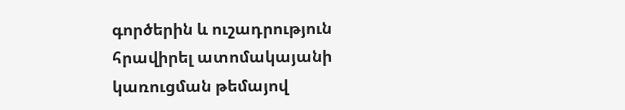գործերին և ուշադրություն հրավիրել ատոմակայանի կառուցման թեմայով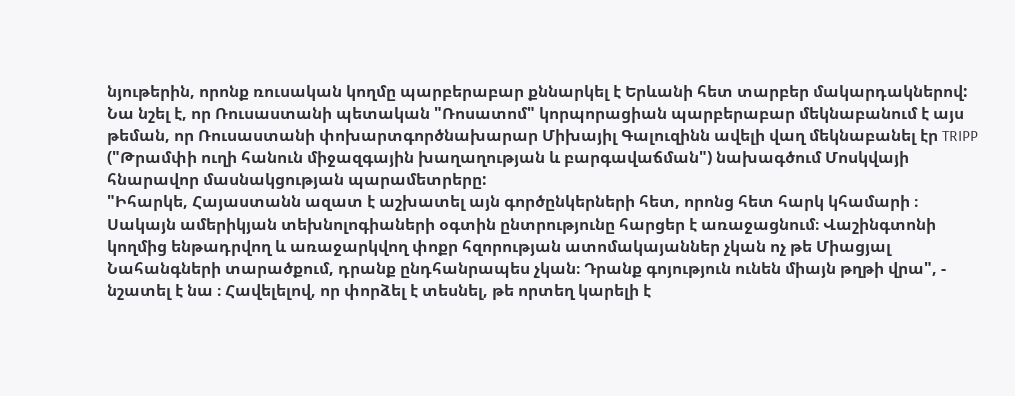նյութերին, որոնք ռուսական կողմը պարբերաբար քննարկել է Երևանի հետ տարբեր մակարդակներով: Նա նշել է, որ Ռուսաստանի պետական "Ռոսատոմ" կորպորացիան պարբերաբար մեկնաբանում է այս թեման, որ Ռուսաստանի փոխարտգործնախարար Միխայիլ Գալուզինն ավելի վաղ մեկնաբանել էր TRIPP ("Թրամփի ուղի հանուն միջազգային խաղաղության և բարգավաճման") նախագծում Մոսկվայի հնարավոր մասնակցության պարամետրերը:
"Իհարկե, Հայաստանն ազատ է աշխատել այն գործընկերների հետ, որոնց հետ հարկ կհամարի ։ Սակայն ամերիկյան տեխնոլոգիաների օգտին ընտրությունը հարցեր է առաջացնում։ Վաշինգտոնի կողմից ենթադրվող և առաջարկվող փոքր հզորության ատոմակայաններ չկան ոչ թե Միացյալ Նահանգների տարածքում, դրանք ընդհանրապես չկան։ Դրանք գոյություն ունեն միայն թղթի վրա", - նշատել է նա ։ Հավելելով, որ փորձել է տեսնել, թե որտեղ կարելի է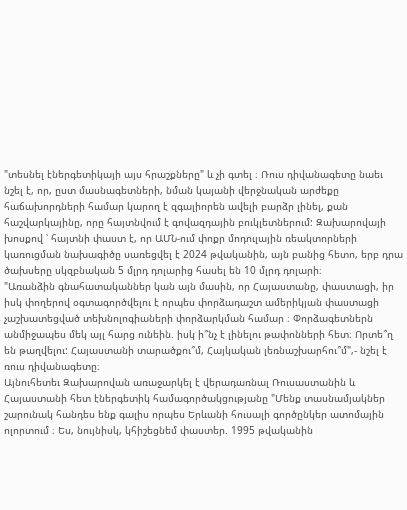"տեսնել էներգետիկայի այս հրաշքները" և չի գտել ։ Ռուս դիվանագետը նաեւ նշել է, որ, ըստ մասնագետների, նման կայանի վերջնական արժեքը հաճախորդների համար կարող է զգալիորեն ավելի բարձր լինել, քան հաշվարկայինը, որը հայտնվում է գովազդային բուկլետներում: Զախարովայի խոսքով ՝ հայտնի փաստ է, որ ԱՄՆ-ում փոքր մոդուլային ռեակտորների կառուցման նախագիծը սառեցվել է 2024 թվականին, այն բանից հետո, երբ դրա ծախսերը սկզբնական 5 մլրդ դոլարից հասել են 10 մլրդ դոլարի։
"Առանձին գնահատականներ կան այն մասին, որ Հայաստանը, փաստացի, իր իսկ փողերով օգտագործվելու է որպես փորձադաշտ ամերիկյան փաստացի չաշխատեցված տեխնոլոգիաների փորձարկման համար ։ Փորձագետներն անմիջապես մեկ այլ հարց ունեին. իսկ ի՞նչ է լինելու թափոնների հետ։ Որտե՞ղ են թաղվելու: Հայաստանի տարածքու՞մ, Հայկական լեռնաշխարհու՞մ",- նշել է ռուս դիվանագետը։
Այնուհետեւ Զախարովան առաջարկել է վերադառնալ Ռուսաստանին և Հայաստանի հետ էներգետիկ համագործակցությանը "Մենք տասնամյակներ շարունակ հանդես ենք գալիս որպես Երևանի հուսալի գործընկեր ատոմային ոլորտում ։ Ես, նույնիսկ, կհիշեցնեմ փաստեր. 1995 թվականին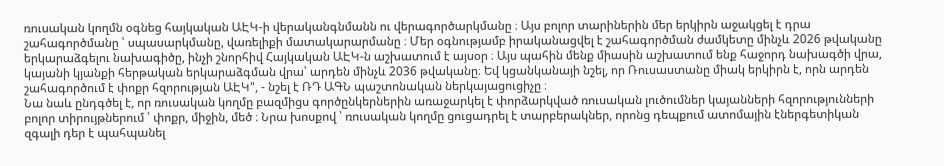ռուսական կողմն օգնեց հայկական ԱԷԿ-ի վերականգնմանն ու վերագործարկմանը ։ Այս բոլոր տարիներին մեր երկիրն աջակցել է դրա շահագործմանը ՝ սպասարկմանը, վառելիքի մատակարարմանը ։ Մեր օգնությամբ իրականացվել է շահագործման ժամկետը մինչև 2026 թվականը երկարաձգելու նախագիծը, ինչի շնորհիվ Հայկական ԱԷԿ-ն աշխատում է այսօր ։ Այս պահին մենք միասին աշխատում ենք հաջորդ նախագծի վրա, կայանի կյանքի հերթական երկարաձգման վրա՝ արդեն մինչև 2036 թվականը։ Եվ կցանկանայի նշել, որ Ռուսաստանը միակ երկիրն է, որն արդեն շահագործում է փոքր հզորության ԱԷԿ", - նշել է ՌԴ ԱԳՆ պաշտոնական ներկայացուցիչը ։
Նա նաև ընդգծել է, որ ռուսական կողմը բազմիցս գործընկերներին առաջարկել է փորձարկված ռուսական լուծումներ կայանների հզորությունների բոլոր տիրույթներում ՝ փոքր, միջին, մեծ ։ Նրա խոսքով ՝ ռուսական կողմը ցուցադրել է տարբերակներ, որոնց դեպքում ատոմային էներգետիկան զգալի դեր է պահպանել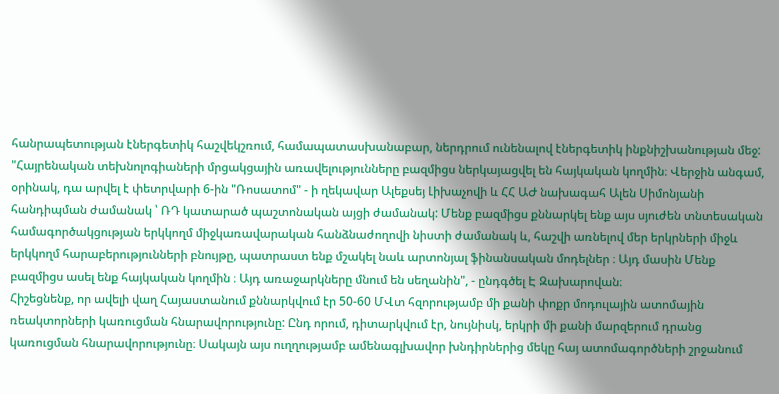հանրապետության էներգետիկ հաշվեկշռում, համապատասխանաբար, ներդրում ունենալով էներգետիկ ինքնիշխանության մեջ: "Հայրենական տեխնոլոգիաների մրցակցային առավելությունները բազմիցս ներկայացվել են հայկական կողմին։ Վերջին անգամ, օրինակ, դա արվել է փետրվարի 6-ին "Ռոսատոմ" - ի ղեկավար Ալեքսեյ Լիխաչովի և ՀՀ ԱԺ նախագահ Ալեն Սիմոնյանի հանդիպման ժամանակ ՝ ՌԴ կատարած պաշտոնական այցի ժամանակ: Մենք բազմիցս քննարկել ենք այս սյուժեն տնտեսական համագործակցության երկկողմ միջկառավարական հանձնաժողովի նիստի ժամանակ և, հաշվի առնելով մեր երկրների միջև երկկողմ հարաբերությունների բնույթը, պատրաստ ենք մշակել նաև արտոնյալ ֆինանսական մոդելներ ։ Այդ մասին Մենք բազմիցս ասել ենք հայկական կողմին ։ Այդ առաջարկները մնում են սեղանին", - ընդգծել Է Զախարովան։
Հիշեցնենք, որ ավելի վաղ Հայաստանում քննարկվում էր 50-60 ՄՎտ հզորությամբ մի քանի փոքր մոդուլային ատոմային ռեակտորների կառուցման հնարավորությունը: Ընդ որում, դիտարկվում էր, նույնիսկ, երկրի մի քանի մարզերում դրանց կառուցման հնարավորությունը։ Սակայն այս ուղղությամբ ամենագլխավոր խնդիրներից մեկը հայ ատոմագործների շրջանում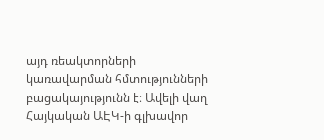այդ ռեակտորների կառավարման հմտությունների բացակայությունն է։ Ավելի վաղ Հայկական ԱԷԿ-ի գլխավոր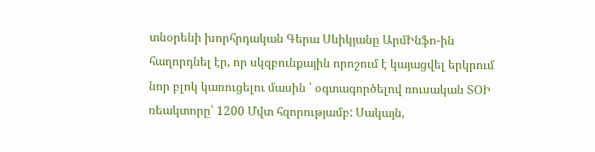տնօրենի խորհրդական Գերա Սևիկյանը ԱրմԻնֆո-ին հաղորդնել էր, որ սկզբունքային որոշում է կայացվել երկրում նոր բլոկ կառուցելու մասին ՝ օգտագործելով ռուսական ՏՕԻ ռեակտորը՝ 1200 Մվտ հզորությամբ: Սակայն,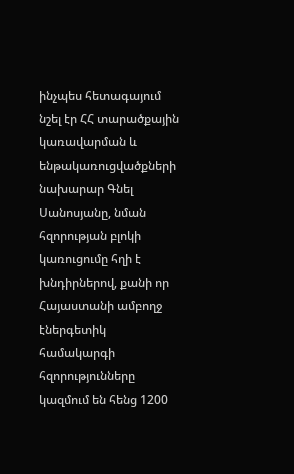ինչպես հետագայում նշել էր ՀՀ տարածքային կառավարման և ենթակառուցվածքների նախարար Գնել Սանոսյանը, նման հզորության բլոկի կառուցումը հղի է խնդիրներով, քանի որ Հայաստանի ամբողջ էներգետիկ համակարգի հզորությունները կազմում են հենց 1200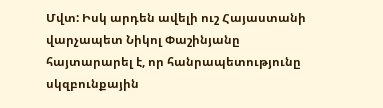Մվտ: Իսկ արդեն ավելի ուշ Հայաստանի վարչապետ Նիկոլ Փաշինյանը հայտարարել է, որ հանրապետությունը սկզբունքային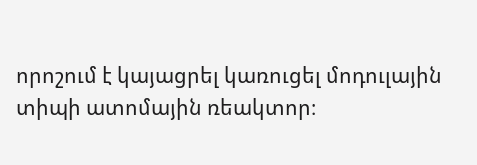որոշում է կայացրել կառուցել մոդուլային տիպի ատոմային ռեակտոր։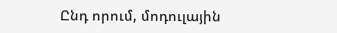Ընդ որում, մոդուլային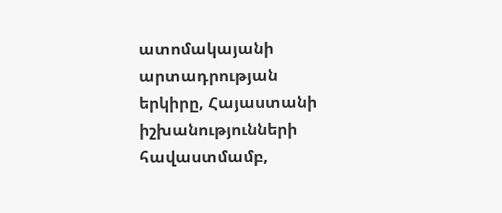ատոմակայանի արտադրության երկիրը, Հայաստանի իշխանությունների հավաստմամբ,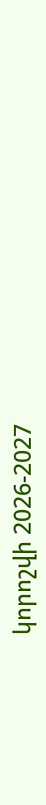կորոշվի 2026-2027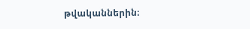թվականներին։